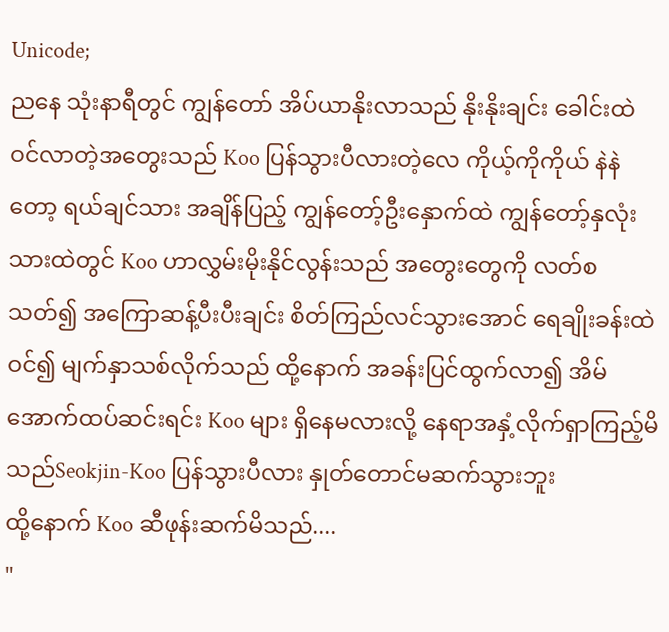Unicode;
ညနေ သုံးနာရီတွင် ကျွန်တော် အိပ်ယာနိုးလာသည် နိုးနိုးချင်း ခေါင်းထဲဝင်လာတဲ့အတွေးသည် Koo ပြန်သွားပီလားတဲ့လေ ကိုယ့်ကိုကိုယ် နဲနဲတော့ ရယ်ချင်သား အချိန်ပြည့် ကျွန်တော့်ဦးနှောက်ထဲ ကျွန်တော့်နှလုံးသားထဲတွင် Koo ဟာလွှမ်းမိုးနိုင်လွန်းသည် အတွေးတွေကို လတ်စသတ်၍ အကြောဆန့်ပီးပီးချင်း စိတ်ကြည်လင်သွားအောင် ရေချိုးခန်းထဲဝင်၍ မျက်နှာသစ်လိုက်သည် ထို့နောက် အခန်းပြင်ထွက်လာ၍ အိမ်အောက်ထပ်ဆင်းရင်း Koo များ ရှိနေမလားလို့ နေရာအနှံ့လိုက်ရှာကြည့်မိသည်Seokjin-Koo ပြန်သွားပီလား နှုတ်တောင်မဆက်သွားဘူး
ထို့နောက် Koo ဆီဖုန်းဆက်မိသည်....
"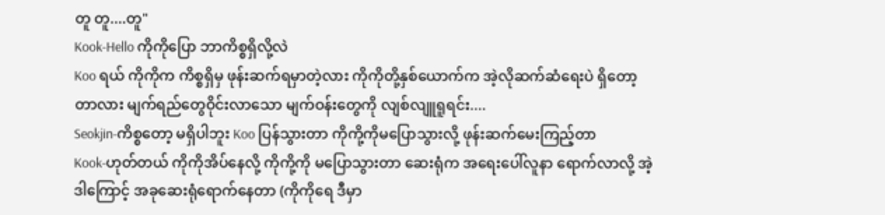တူ တူ....တူ"
Kook-Hello ကိုကိုပြော ဘာကိစ္စရှိလို့လဲ
Koo ရယ် ကိုကိုက ကိစ္စရှိမှ ဖုန်းဆက်ရမှာတဲ့လား ကိုကိုတို့နှစ်ယောက်က အဲ့လိုဆက်ဆံရေးပဲ ရှိတော့တာလား မျက်ရည်တွေဝိုင်းလာသော မျက်ဝန်းတွေကို လျစ်လျူရူရင်း....
Seokjin-ကိစ္စတော့ မရှိပါဘူး Koo ပြန်သွားတာ ကိုကို့ကိုမပြောသွားလို့ ဖုန်းဆက်မေးကြည့်တာ
Kook-ဟုတ်တယ် ကိုကိုအိပ်နေလို့ ကိုကို့ကို မပြောသွားတာ ဆေးရုံက အရေးပေါ်လူနာ ရောက်လာလို့ အဲ့ဒါကြောင့် အခုဆေးရုံရောက်နေတာ (ကိုကိုရေ ဒီမှာ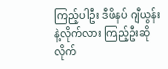ကြည့်ပါဦး ဒီဖိနပ် ဂျီယွန်းနဲ့လိုက်လား ကြည့်ဦးဆို လိုက်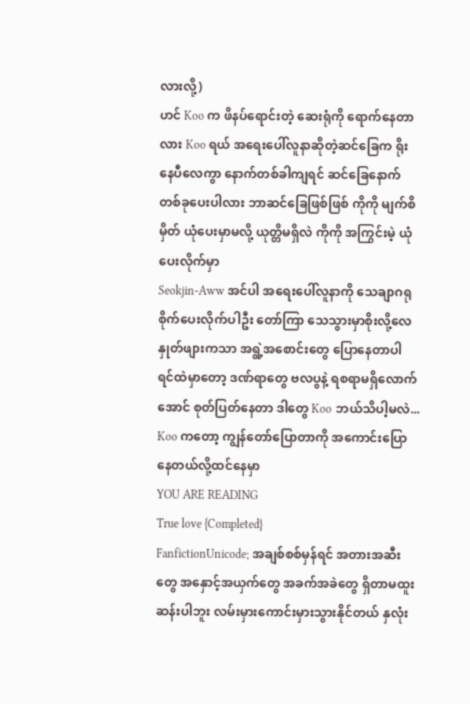လားလို့)
ဟင် Koo က ဖိနပ်ရောင်းတဲ့ ဆေးရုံကို ရောက်နေတာလား Koo ရယ် အရေးပေါ်လူနာဆိုတဲ့ဆင်ခြေက ရိုးနေပီလေကွာ နောက်တစ်ခါကျရင် ဆင်ခြေနောက်တစ်ခုပေးပါလား ဘာဆင်ခြေဖြစ်ဖြစ် ကိုကို မျက်စိမှိတ် ယုံပေးမှာမလို့ ယုတ္တိမရှိလဲ ကိုကို အကြွင်းမဲ့ ယုံပေးလိုက်မှာ
Seokjin-Aww အင်ပါ အရေးပေါ်လူနာကို သေချာဂရုစိုက်ပေးလိုက်ပါဦး တော်ကြာ သေသွားမှာစိုးလို့လေ
နှုတ်ဖျားကသာ အရွဲ့အစောင်းတွေ ပြောနေတာပါ ရင်ထဲမှာတော့ ဒဏ်ရာတွေ ဗလပွနဲ့ ရစရာမရှိလောက်အောင် စုတ်ပြတ်နေတာ ဒါတွေ Koo ဘယ်သိပါ့မလဲ... Koo ကတော့ ကျွန်တော်ပြောတာကို အကောင်းပြောနေတယ်လို့ထင်နေမှာ
YOU ARE READING
True love {Completed}
FanfictionUnicode; အချစ်စစ်မှန်ရင် အတားအဆီးတွေ အနှောင့်အယှက်တွေ အခက်အခဲတွေ ရှိတာမထူးဆန်းပါဘူး လမ်းမှားကောင်းမှားသွားနိုင်တယ် နှလုံး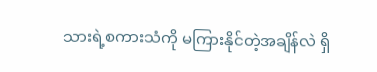သားရဲ့စကားသံကို မကြားနိုင်တဲ့အချိန်လဲ ရှိ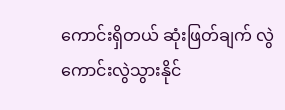ကောင်းရှိတယ် ဆုံးဖြတ်ချက် လွဲကောင်းလွဲသွားနိုင်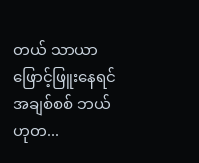တယ် သာယာဖြောင့်ဖြူးနေရင် အချစ်စစ် ဘယ်ဟုတ...